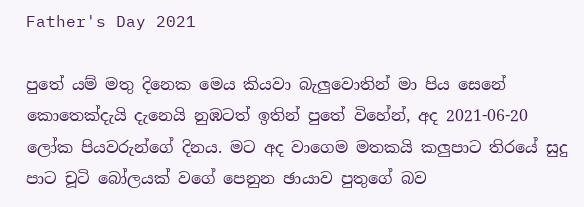Father's Day 2021

පුතේ යම් මතු දිනෙක මෙය කියවා බැලුවොතින් මා පිය සෙනේ කොතෙක්දැයි දැනෙයි නුඹටත් ඉතින් පුතේ විහේන්, අද 2021-06-20 ලෝක පියවරුන්ගේ දිනය. මට අද වාගෙම මතකයි කලුපාට තිරයේ සුදු පාට චූටි බෝලයක් වගේ පෙනුන ඡායාව පුතුගේ බව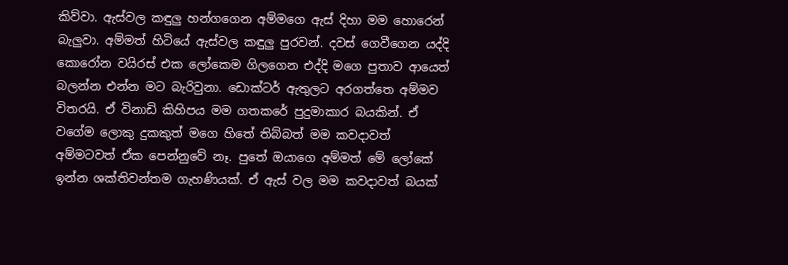කිව්වා. ඇස්වල කඳුලු හන්ගගෙන අම්මගෙ ඇස් දිහා මම හොරෙන් බැලුවා. අම්මත් හිටියේ ඇස්වල කඳුලු පුරවන්. දවස් ගෙවීගෙන යද්දි කොරෝන වයිරස් එක ලෝකෙම ගිලගෙන එද්දි මගෙ පුතාව ආයෙත් බලන්න එන්න මට බැරිවුනා. ඩොක්ටර් ඇතුලට අරගත්තෙ අම්මව විතරයි. ඒ විනාඩි කිහිපය මම ගතකරේ පුදුමාකාර බයකින්. ඒ වගේම ලොකු දුකකුත් මගෙ හිතේ තිබ්බත් මම කවදාවත් අම්මටවත් ඒක පෙන්නුවේ නෑ. පුතේ ඔයාගෙ අම්මත් මේ ලෝකේ ඉන්න ශක්තිවන්තම ගැහණියක්. ඒ ඇස් වල මම කවදාවත් බයක්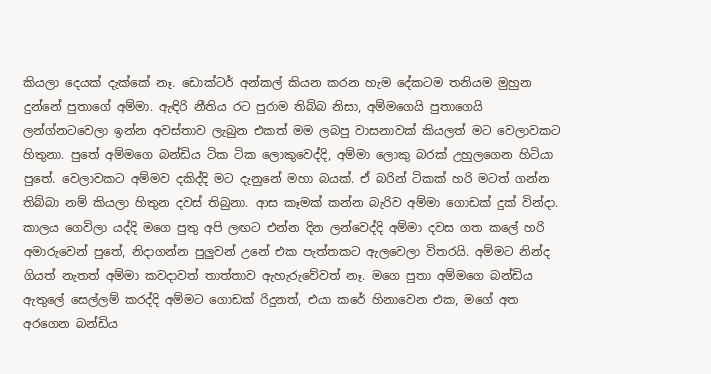කියලා දෙයක් දැක්කේ නෑ. ඩොක්ටර් අන්කල් කියන කරන හැම දේකටම තනියම මුහුන දුන්නේ පුතාගේ අම්මා. ඇඳිරි නීතිය රට පුරාම තිබ්බ නිසා, අම්මගෙයි පුතාගෙයි ලන්ග්නටවෙලා ඉන්න අවස්තාව ලැබුන එකත් මම ලබපු වාසනාවක් කියලත් මට වෙලාවකට හිතුනා. පුතේ අම්මගෙ බන්ඩිය ටික ටික ලොකුවෙද්දි, අම්මා ලොකු බරක් උහුලගෙන හිටියා පුතේ. වෙලාවකට අම්මව දකිද්දි මට දැනුනේ මහා බයක්. ඒ බරින් ටිකක් හරි මටත් ගන්න තිබ්බා නම් කියලා හිතුන දවස් තිබුනා. ආස කෑමක් කන්න බැරිව අම්මා ගොඩක් දුක් වින්දා. කාලය ගෙවිලා යද්දි මගෙ පුතු අපි ලඟට එන්න දින ලන්වෙද්දි අම්මා දවස ගත කලේ හරි අමාරුවෙන් පුතේ, නිදාගන්න පුලුවන් උනේ එක පැත්තකට ඇලවෙලා විතරයි. අම්මට නින්ද ගියත් නැතත් අම්මා කවදාවත් තාත්තාව ඇහැරුවේවත් නෑ. මගෙ පුතා අම්මගෙ බන්ඩිය ඇතුලේ සෙල්ලම් කරද්දි අම්මට ගොඩක් රිදුනත්, එයා කරේ හිනාවෙන එක, මගේ අත අරගෙන බන්ඩිය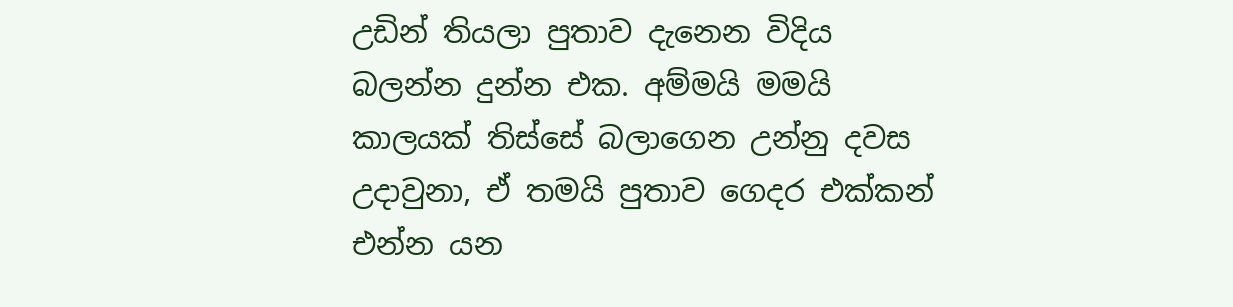උඩින් තියලා පුතාව දැනෙන විදිය බලන්න දුන්න එක. අම්මයි මමයි කාලයක් තිස්සේ බලාගෙන උන්නු දවස උදාවුනා, ඒ තමයි පුතාව ගෙදර එක්කන් එන්න යන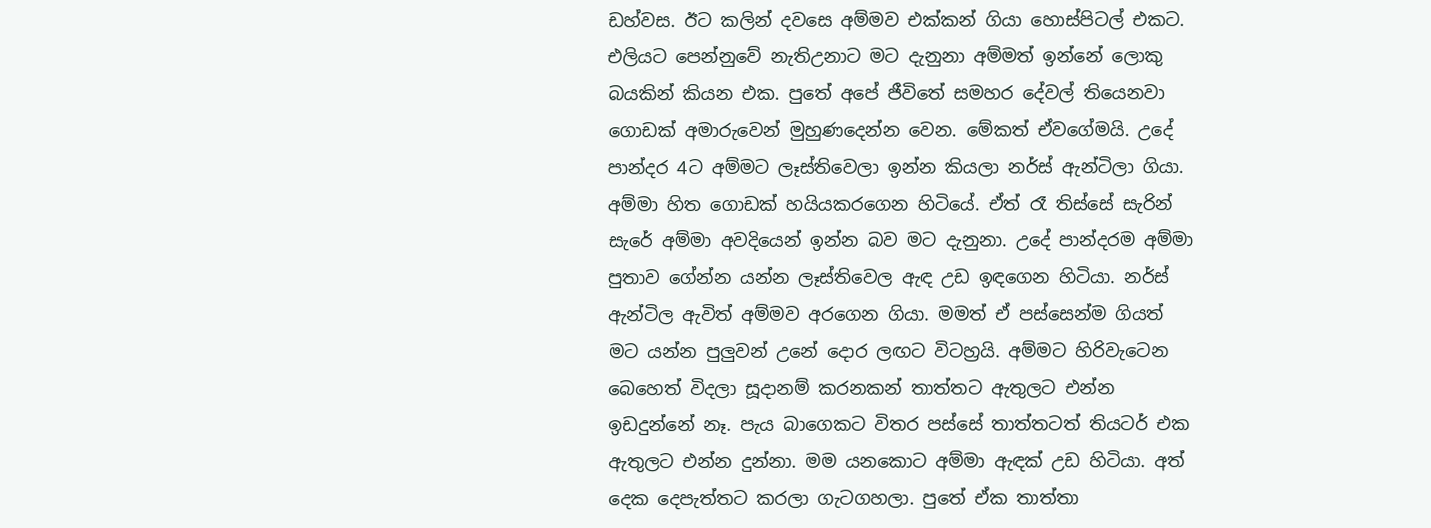ඩහ්වස. ඊට කලින් දවසෙ අම්මව එක්කන් ගියා හොස්පිටල් එකට. එලියට පෙන්නුවේ නැතිඋනාට මට දැනුනා අම්මත් ඉන්නේ ලොකු බයකින් කියන එක. පුතේ අපේ ජීවිතේ සමහර දේවල් තියෙනවා ගොඩක් අමාරුවෙන් මුහුණදෙන්න වෙන. මේකත් ඒවගේමයි. උදේ පාන්දර 4ට අම්මට ලෑස්තිවෙලා ඉන්න කියලා නර්ස් ඇන්ටිලා ගියා. අම්මා හිත ගොඩක් හයියකරගෙන හිටියේ. ඒත් රෑ තිස්සේ සැරින් සැරේ අම්මා අවදියෙන් ඉන්න බව මට දැනුනා. උදේ පාන්දරම අම්මා පුතාව ගේන්න යන්න ලෑස්තිවෙල ඇඳ උඩ ඉඳගෙන හිටියා. නර්ස් ඇන්ටිල ඇවිත් අම්මව අරගෙන ගියා. මමත් ඒ පස්සෙන්ම ගියත් මට යන්න පුලුවන් උනේ දොර ලඟට විටහ්‍රයි. අම්මට හිරිවැටෙන බෙහෙත් විදලා සූදානම් කරනකන් තාත්තට ඇතුලට එන්න ඉඩදුන්නේ නෑ. පැය බාගෙකට විතර පස්සේ තාත්තටත් තියටර් එක ඇතුලට එන්න දුන්නා. මම යනකොට අම්මා ඇඳක් උඩ හිටියා. අත් දෙක දෙපැත්තට කරලා ගැටගහලා. පුතේ ඒක තාත්තා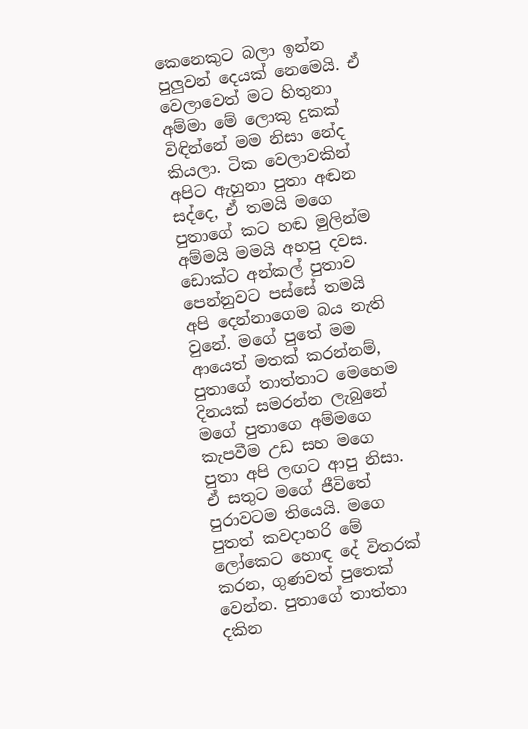කෙනෙකුට බලා ඉන්න පුලුවන් දෙයක් නෙමෙයි. ඒ වෙලාවෙත් මට හිතුනා අම්මා මේ ලොකු දුකක් විඳින්නේ මම නිසා නේද කියලා. ටික වෙලාවකින් අපිට ඇහුනා පුතා අඬන සද්දෙ, ඒ තමයි මගෙ පුතාගේ කට හඬ මුලින්ම අම්මයි මමයි අහපු දවස. ඩොක්ට අන්කල් පුතාව පෙන්නුවට පස්සේ තමයි අපි දෙන්නාගෙම බය නැති වුනේ. මගේ පුතේ මම ආයෙත් මතක් කරන්නම්, පුතාගේ තාත්තාට මෙහෙම දිනයක් සමරන්න ලැබුනේ මගේ පුතාගෙ අම්මගෙ කැපවීම උඩ සහ මගෙ පුතා අපි ලඟට ආපු නිසා. ඒ සතුට මගේ ජීවිතේ පුරාවටම තියෙයි. මගෙ පුතත් කවදාහරි මේ ලෝකෙට හොඳ දේ විතරක් කරන, ගුණවත් පුතෙක් වෙන්න. පුතාගේ තාත්තා දකින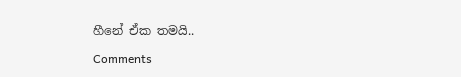හීනේ ඒක තමයි..

Comments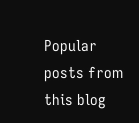Popular posts from this blog